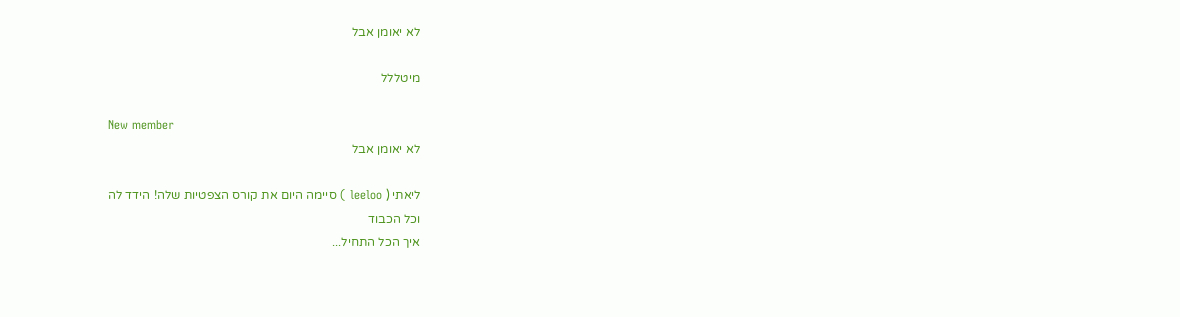לא יאומן אבל

מיטללל

New member
לא יאומן אבל

ליאתי ( leeloo ) סיימה היום את קורס הצפטיות שלה! הידד לה
וכל הכבוד
איך הכל התחיל...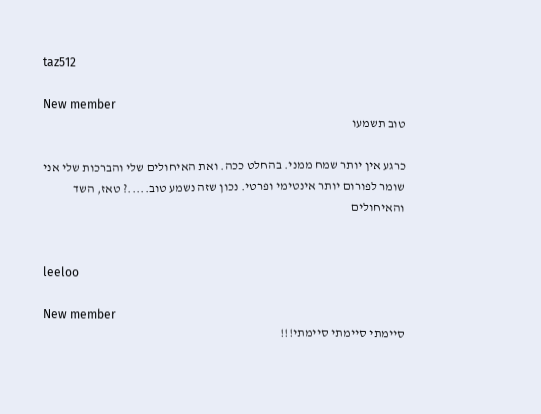taz512

New member
טוב תשמעו

כרגע אין יותר שמח ממני. בהחלט ככה. ואת האיחולים שלי והברכות שלי אני שומר לפורום יותר אינטימי ופרטי. נכון שזה נשמע טוב.....? טאז, השד והאיחולים


leeloo

New member
סיימתי סיימתי סיימתי!!!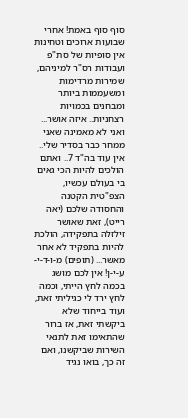סוף סוף באמת! אחרי שבועות ארוכים וטחינות אין סופיות של סת"פ ועבודות רס"ר למיניהם, שמירות מרדימות ומשעממות ביותר ומבחנים בכמויות רצחניות.. איזה אושר... ואני לא מאמינה שאני ממחר כבר בסדיר שלי.. אין עוד בה"ד 7.. ואתם הולכים להיות הכי גאים בי בעולם עכשיו, הצפ"טית הקטנה והחסודה שלכם (יאה רייט), זאת שאושר זילזלה בתפקידה, הולכת להיות בתפקיד לא אחר מאשר... (תופים) מ-ו-ד-י-ע-י-ן! אין לכם מושג בכמה לחץ הייתי, וכמה לחץ ירד לי כגיליתי זאת, ועוד בייחוד שלא ביקשתי זאת, אז ברור שהתאימו זאת לתנאי השירות שביקשנו, ואם זה כך, בואו נגיד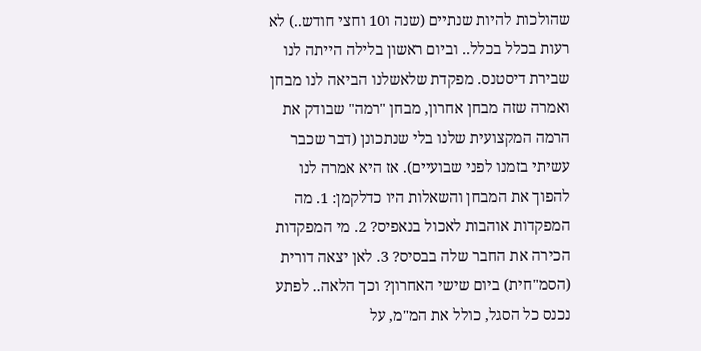שהולכות להיות שנתיים (שנה ו10 וחצי חודש..) לא רעות בכלל בכלל.. וביום ראשון בלילה הייתה לנו שבירת דיסטנס. מפקדת שלאשלנו הביאה לנו מבחן ואמרה שזה מבחן אחרון, מבחן "רמה" שבודק את הרמה המקצועית שלנו בלי שנתכונן (דבר שכבר עשיתי בזמנו לפני שבועיים). אז היא אמרה לנו להפוך את המבחן והשאלות היו כדלקמן: 1. מה המפקדות אוהבות לאכול בנאפיס? 2. מי המפקדות הכירה את החבר שלה בבסיס? 3. לאן יצאה דורית (הסמ"חית) ביום שישי האחרון? וכך הלאה.. לפתע נכנס כל הסגל, כולל את המ"מ, על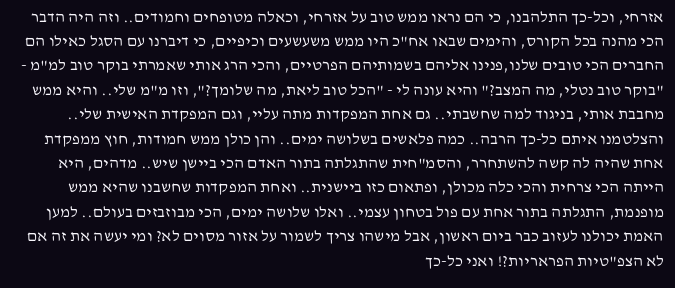אזרחי, וכל-כך התלהבנו, כי הם נראו ממש טוב על אזרחי, וכאלה מטופחים וחמודים.. וזה היה הדבר הכי מהנה בכל הקורס, והימים שבאו אח"כ היו ממש משעשעים וכיפיים, כי דיברנו עם הסגל כאילו הם החברים הכי טובים שלנו,פנינו אליהם בשמותיהם הפרטיים, והכי הרג אותי שאמרתי בוקר טוב למ"מ - "בוקר טוב נטלי, מה המצב?" והיא עונה לי - "הכל טוב ליאת, מה שלומך?", וזו מ"מ שלי.. והיא ממש מחבבת אותי, בניגוד למה שחשבתי.. גם אחת המפקדות מתה עליי, וגם המפקדת האישית שלי.. והצלטמנו איתם כל-כך הרבה.. כמה פלאשים בשלושה ימים.. והן כולן ממש חמודות, חוץ ממפקדת אחת שהיה לה קשה להשתחרר, והסמ"חית שהתגלתה בתור האדם הכי ביישן שיש.. מדהים, היא הייתה הכי צרחית והכי כלה מכולן, ופתאום כזו ביישנית.. ואחת המפקדות שחשבנו שהיא ממש מופנמת, התגלתה בתור אחת עם פול בטחון עצמי.. ואלו שלושה ימים, הכי מבוזבזים בעולם.. למען האמת יכולנו לעזוב כבר ביום ראשון, אבל מישהו צריך לשמור על אזור מסוים לא? ומי יעשה את זה אם לא הצפ"טיות הפראריות?! ואני כל-כך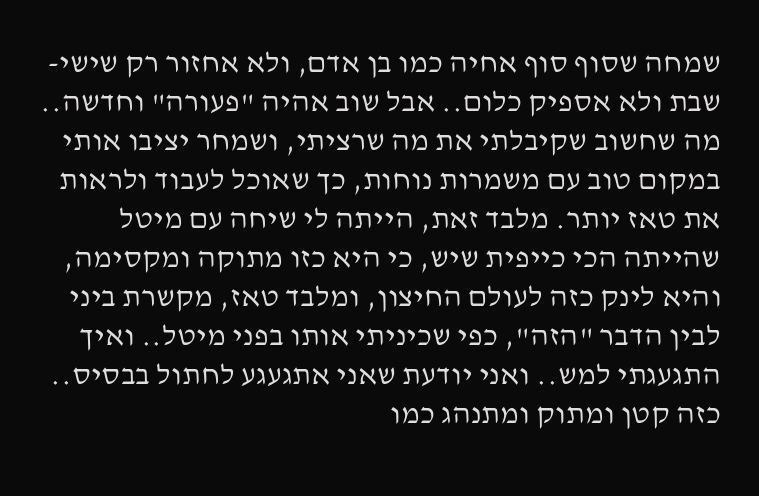שמחה שסוף סוף אחיה כמו בן אדם, ולא אחזור רק שישי-שבת ולא אספיק כלום.. אבל שוב אהיה "פעורה" וחדשה.. מה שחשוב שקיבלתי את מה שרציתי, ושמחר יציבו אותי במקום טוב עם משמרות נוחות, כך שאוכל לעבוד ולראות את טאז יותר. מלבד זאת, הייתה לי שיחה עם מיטל שהייתה הכי כייפית שיש, כי היא כזו מתוקה ומקסימה, והיא לינק כזה לעולם החיצון, ומלבד טאז, מקשרת ביני לבין הדבר "הזה", כפי שכיניתי אותו בפני מיטל.. ואיך התגעגתי למש.. ואני יודעת שאני אתגעגע לחתול בבסיס.. כזה קטן ומתוק ומתנהג כמו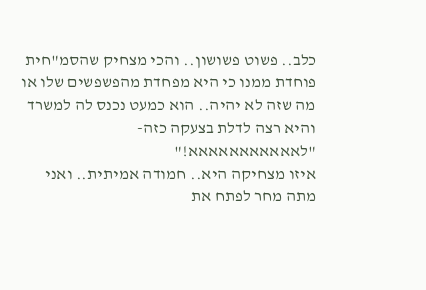כלב.. פשוט פשושון.. והכי מצחיק שהסמ"חית פוחדת ממנו כי היא מפחדת מהפשפשים שלו או מה שזה לא יהיה.. הוא כמעט נכנס לה למשרד והיא רצה לדלת בצעקה כזה- "לאאאאאאאאאאא!"
איזו מצחיקה היא.. חמודה אמיתית.. ואני מתה מחר לפתח את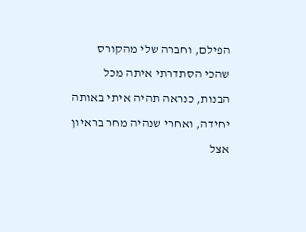הפילם, וחברה שלי מהקורס שהכי הסתדרתי איתה מכל הבנות, כנראה תהיה איתי באותה יחידה, ואחרי שנהיה מחר בראיון אצל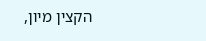הקצין מיון,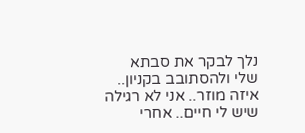נלך לבקר את סבתא שלי ולהסתובב בקניון.. איזה מוזר.. אני לא רגילה שיש לי חיים.. אחרי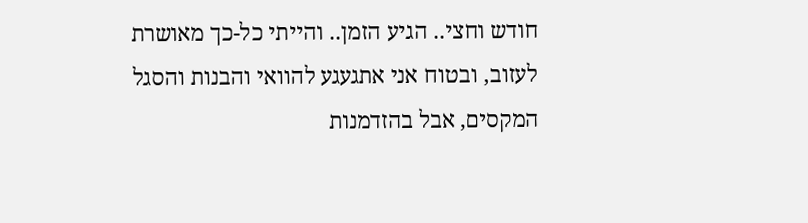חודש וחצי.. הגיע הזמן.. והייתי כל-כך מאושרת לעזוב, ובטוח אני אתגעגע להוואי והבנות והסגל המקסים, אבל בהזדמנות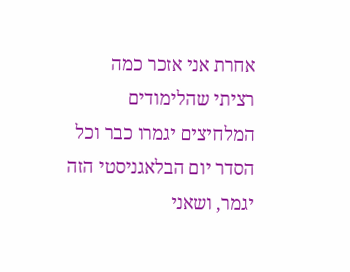אחרת אני אזכר כמה רציתי שהלימודים המלחיצים יגמרו כבר וכל הסדר יום הבלאגניסטי הזה יגמר, ושאני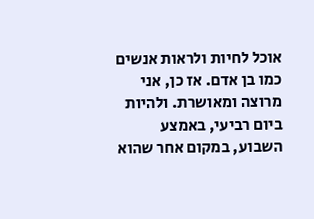אוכל לחיות ולראות אנשים כמו בן אדם. אז כן, אני מרוצה ומאושרת. ולהיות ביום רביעי, באמצע השבוע, במקום אחר שהוא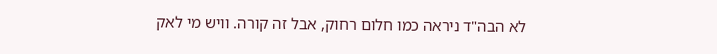לא הבה"ד ניראה כמו חלום רחוק, אבל זה קורה. וויש מי לאק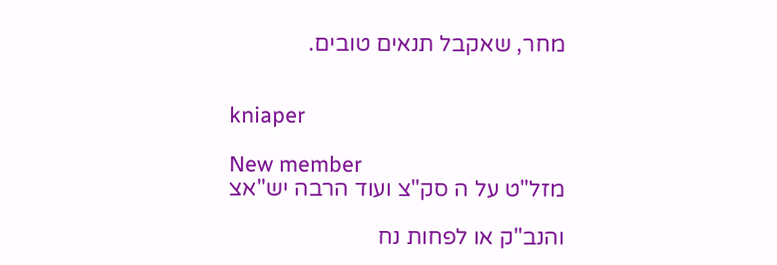מחר, שאקבל תנאים טובים.


kniaper

New member
מזל"ט על ה סק"צ ועוד הרבה יש"אצ

והנב"ק או לפחות נח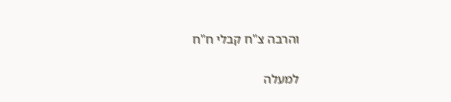והרבה צ"ח קבלי ח"ח

למעלה